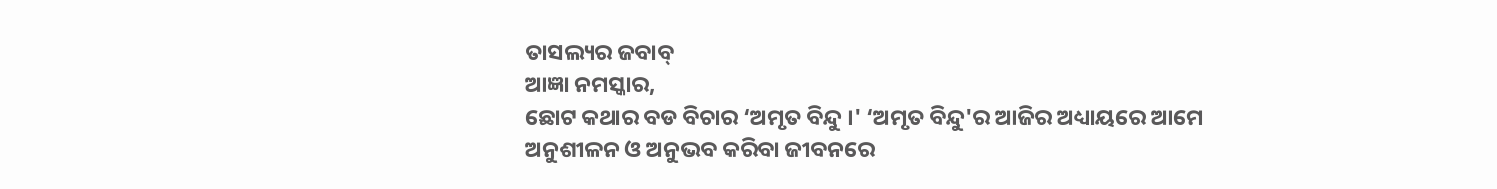ତାସଲ୍ୟର ଜବାବ୍
ଆଜ୍ଞା ନମସ୍କାର,
ଛୋଟ କଥାର ବଡ ବିଚାର ‘ଅମୃତ ବିନ୍ଦୁ ।' ‘ଅମୃତ ବିନ୍ଦୁ'ର ଆଜିର ଅଧ୍ୟାୟରେ ଆମେ ଅନୁଶୀଳନ ଓ ଅନୁଭବ କରିବା ଜୀବନରେ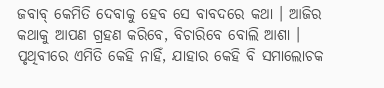ଜବାବ୍ କେମିତି ଦେବାକୁ ହେବ ସେ ବାବଦରେ କଥା । ଆଜିର କଥାକୁ ଆପଣ ଗ୍ରହଣ କରିବେ, ବିଚାରିବେ ବୋଲି ଆଶା ।
ପୃଥିବୀରେ ଏମିତି କେହି ନାହିଁ, ଯାହାର କେହି ବି ସମାଲୋଚକ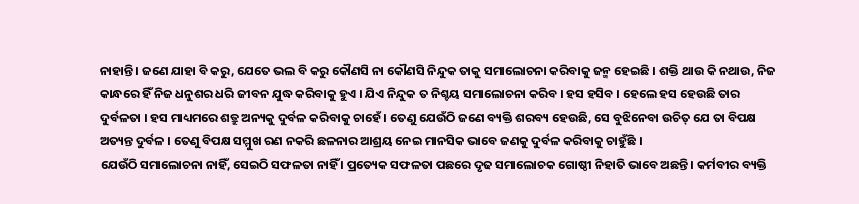ନାହାନ୍ତି । ଜଣେ ଯାହା ବି କରୁ, ଯେତେ ଭଲ ବି କରୁ କୌଣସି ନା କୌଣସି ନିନ୍ଦୁକ ତାକୁ ସମାଲୋଚନା କରିବାକୁ ଜନ୍ମ ହେଇଛି । ଶକ୍ତି ଥାଉ କି ନଥାଉ, ନିଜ କାନ୍ଧରେ ହିଁ ନିଜ ଧନୁଶର ଧରି ଜୀବନ ଯୁଦ୍ଧ କରିବାକୁ ହୁଏ । ଯିଏ ନିନ୍ଦୁକ ତ ନିଶ୍ଚୟ ସମାଲୋଚନା କରିବ । ହସ ହସିବ । ହେଲେ ହସ ହେଉଛି ତାର ଦୁର୍ବଳତା । ହସ ମାଧ୍ୟମରେ ଶତ୍ରୁ ଅନ୍ୟକୁ ଦୁର୍ବଳ କରିବାକୁ ଚାହେଁ । ତେଣୁ ଯେଉଁଠି ଜଣେ ବ୍ୟକ୍ତି ଶରବ୍ୟ ହେଉଛି, ସେ ବୁଝିନେବା ଉଚିତ୍ ଯେ ତା ବିପକ୍ଷ ଅତ୍ୟନ୍ତ ଦୁର୍ବଳ । ତେଣୁ ବିପକ୍ଷ ସମ୍ମୁଖ ରଣ ନକରି ଛଳନାର ଆଶ୍ରୟ ନେଇ ମାନସିକ ଭାବେ ଜଣକୁ ଦୁର୍ବଳ କରିବାକୁ ଚାହୁଁଛି ।
ଯେଉଁଠି ସମାଲୋଚନା ନାହିଁ, ସେଇଠି ସଫଳତା ନାହିଁ । ପ୍ରତ୍ୟେକ ସଫଳତା ପଛରେ ଦୃଢ ସମାଲୋଚକ ଗୋଷ୍ଠୀ ନିହାତି ଭାବେ ଅଛନ୍ତି । କର୍ମବୀର ବ୍ୟକ୍ତି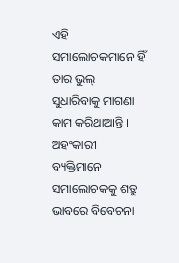ଏହି ସମାଲୋଚକମାନେ ହିଁ ତାର ଭୁଲ୍ ସୁଧାରିବାକୁ ମାଗଣା କାମ କରିଥାଆନ୍ତି । ଅହଂକାରୀ ବ୍ୟକ୍ତିମାନେ ସମାଲୋଚକକୁ ଶତ୍ରୁ ଭାବରେ ବିବେଚନା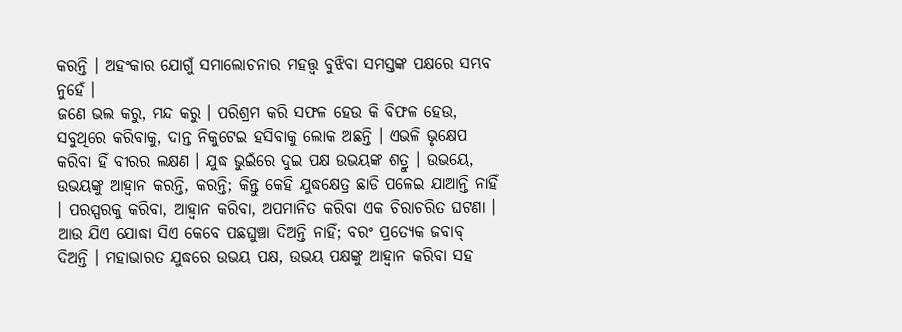କରନ୍ତି । ଅହଂକାର ଯୋଗୁଁ ସମାଲୋଚନାର ମହତ୍ତ୍ୱ ବୁଝିବା ସମସ୍ତଙ୍କ ପକ୍ଷରେ ସମ୍ଭବ ନୁହେଁ ।
ଜଣେ ଭଲ କରୁ, ମନ୍ଦ କରୁ । ପରିଶ୍ରମ କରି ସଫଳ ହେଉ କି ବିଫଳ ହେଉ, ସବୁଥିରେ କରିବାକୁ, ଦାନ୍ତ ନିକୁଟେଇ ହସିବାକୁ ଲୋକ ଅଛନ୍ତି । ଏଭଳି ଭୃକ୍ଷେପ କରିବା ହିଁ ବୀରର ଲକ୍ଷଣ । ଯୁଦ୍ଧ ଭୁଇଁରେ ଦୁଇ ପକ୍ଷ ଉଭୟଙ୍କ ଶତ୍ରୁ । ଉଭୟେ, ଉଭୟଙ୍କୁ ଆହ୍ୱାନ କରନ୍ତି, କରନ୍ତି; କିନ୍ତୁ କେହି ଯୁଦ୍ଧକ୍ଷେତ୍ର ଛାଡି ପଳେଇ ଯାଆନ୍ତି ନାହିଁ । ପରସ୍ପରକୁ କରିବା, ଆହ୍ୱାନ କରିବା, ଅପମାନିତ କରିବା ଏକ ଚିରାଚରିତ ଘଟଣା । ଆଉ ଯିଏ ଯୋଦ୍ଧା ସିଏ କେବେ ପଛଘୁଞ୍ଚା ଦିଅନ୍ତି ନାହିଁ; ବରଂ ପ୍ରତ୍ୟେକ ଜବାବ୍ ଦିଅନ୍ତି । ମହାଭାରତ ଯୁଦ୍ଧରେ ଉଭୟ ପକ୍ଷ, ଉଭୟ ପକ୍ଷଙ୍କୁ ଆହ୍ୱାନ କରିବା ସହ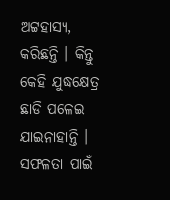ଅଟ୍ଟହାସ୍ୟ, କରିଛନ୍ତି । କିନ୍ତୁ କେହି ଯୁଦ୍ଧକ୍ଷେତ୍ର ଛାଡି ପଳେଇ ଯାଇନାହାନ୍ତି ।
ସଫଳତା ପାଇଁ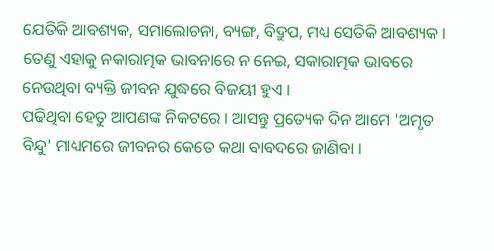ଯେତିକି ଆବଶ୍ୟକ, ସମାଲୋଚନା, ବ୍ୟଙ୍ଗ, ବିଦ୍ରୁପ, ମଧ୍ୟ ସେତିକି ଆବଶ୍ୟକ । ତେଣୁ ଏହାକୁ ନକାରାତ୍ମକ ଭାବନାରେ ନ ନେଇ, ସକାରାତ୍ମକ ଭାବରେ ନେଉଥିବା ବ୍ୟକ୍ତି ଜୀବନ ଯୁଦ୍ଧରେ ବିଜୟୀ ହୁଏ ।
ପଢିଥିବା ହେତୁ ଆପଣଙ୍କ ନିକଟରେ । ଆସନ୍ତୁ ପ୍ରତ୍ୟେକ ଦିନ ଆମେ 'ଅମୃତ ବିନ୍ଦୁ' ମାଧ୍ୟମରେ ଜୀବନର କେତେ କଥା ବାବଦରେ ଜାଣିବା ।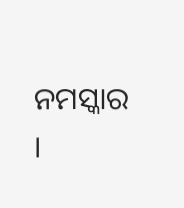ନମସ୍କାର ।